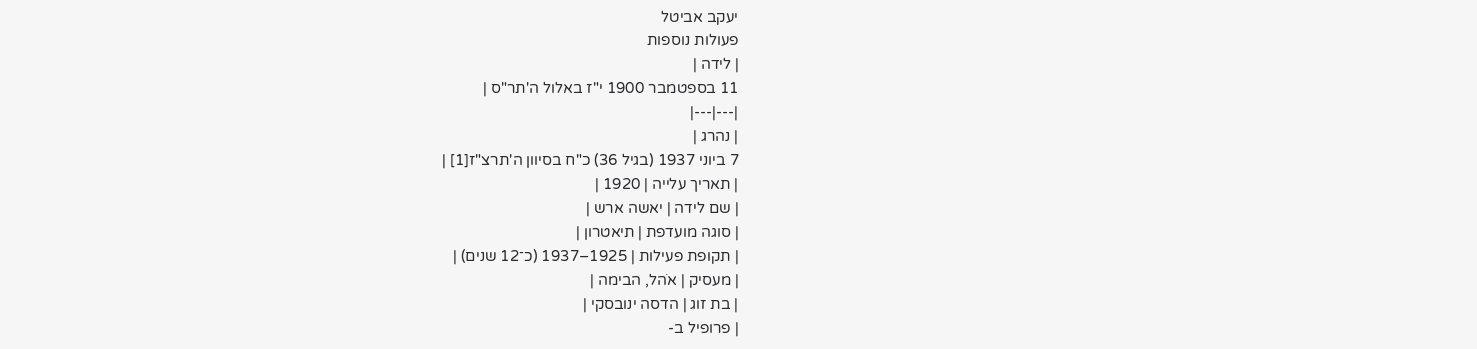יעקב אביטל
פעולות נוספות
| לידה |
11 בספטמבר 1900 י"ז באלול ה'תר"ס |
|---|---|
| נהרג |
7 ביוני 1937 (בגיל 36) כ"ח בסיוון ה'תרצ"ז[1] |
| תאריך עלייה | 1920 |
| שם לידה | יאשה ארש |
| סוגה מועדפת | תיאטרון |
| תקופת פעילות | 1925–1937 (כ־12 שנים) |
| מעסיק | אֹהל, הבימה |
| בת זוג | הדסה ינובסקי |
| פרופיל ב-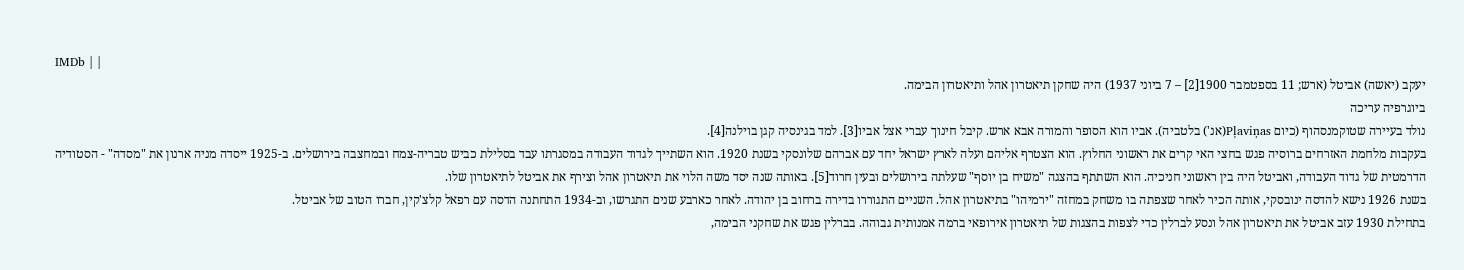IMDb | |
יעקב (יאשה) אביטל (ארש; 11 בספטמבר 1900[2] – 7 ביוני 1937) היה שחקן תיאטרון אהל ותיאטרון הבימה.
ביוגרפיה עריכה
נולד בעיירה שטוקמנסהוף (כיום Pļaviņas(אנ') בלטביה). אביו הוא הסופר והמורה אבא ארש. קיבל חינוך עברי אצל אביו[3]. למד בגינסיה קגן בוילנה[4].
בעקבות מלחמת האזרחים ברוסיה פגש בחצי האי קרים את ראשוני החלוץ. הוא הצטרף אליהם ועלה לארץ ישראל יחד עם אברהם שלונסקי בשנת 1920. הוא השתייך לגדוד העבודה במסגרתו עבד בסלילת כביש טבריה-צמח ובמחצבה בירושלים. ב-1925 ייסדה מניה ארנון את "מסדה" - הסטודיה הדרמטית של גדוד העבודה, ואביטל היה בין ראשוני חניכיה. הוא השתתף בהצגה "משיח בן יוסף" שעלתה בירושלים ובעין חרוד[5]. באותה שנה יסד משה הלוי את תיאטרון אהל וצירף את אביטל לתיאטרון שלו.
בשנת 1926 נישא להדסה ינובסקי, אותה הכיר לאחר שצפתה בו משחק במחזה "ירמיהו" בתיאטרון אהל. השניים התגוררו בדירה ברחוב בן יהודה. לאחר כארבע שנים התגרשו, וב-1934 התחתנה הדסה עם רפאל קלצ'קין, חברו הטוב של אביטל.
בתחילת 1930 עזב אביטל את תיאטרון אהל ונסע לברלין כדי לצפות בהצגות של תיאטרון אירופאי ברמה אמנותית גבוהה. בברלין פגש את שחקני הבימה,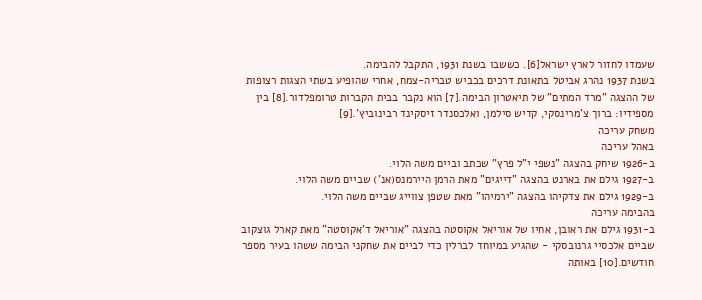שעמדו לחזור לארץ ישראל[6]. כששבו בשנת 1931, התקבל להבימה.
בשנת 1937 נהרג אביטל בתאונת דרכים בכביש טבריה-צמח, אחרי שהופיע בשתי הצגות רצופות של ההצגה "מרד המתים" של תיאטרון הבימה.[7] הוא נקבר בבית הקברות טרומפלדור.[8] בין מספידיו: ברוך צ'מרינסקי, קדיש סילמן, ואלכסנדר זיסקינד רבינוביץ'.[9]
משחק עריכה
באהל עריכה
ב-1926 שיחק בהצגה "נשפי י"ל פרץ" שכתב וביים משה הלוי.
ב-1927 גילם את בארנט בהצגה "דייגים" מאת הרמן היירמנס(אנ') שביים משה הלוי.
ב-1929 גילם את צדקיהו בהצגה "ירמיהו" מאת שטפן צווייג שביים משה הלוי.
בהבימה עריכה
ב-1931 גילם את ראובן, אחיו של אוריאל אקוסטה בהצגה "אוריאל ד'אקוסטה" מאת קארל גוצקוב שביים אלכסיי גרנובסקי - שהגיע במיוחד לברלין כדי לביים את שחקני הבימה ששהו בעיר מספר חודשים.[10] באותה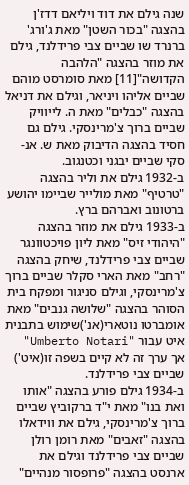שנה גילם את דוד ויליאם דדז'ן בהצגה "בכור השטן" מאת ג'ורג' ברנרד שו שביים צבי פרידלנד, גילם את מוזר בהצגה "הלהבה הקדושה"[11] מאת סומרסט מוהם שביים אליהו ויניאר, וגילם את דניאל בהצגה "כבלים" מאת ה. לייוויק שביים ברוך צ'מרינסקי. גילם גם חסיד בהצגה הדיבוק מאת ש. אנ-סקי שביים יבגני וכטנגוב.
ב-1932 גילם את וליר בהצגה "טרטיף" מאת מולייר שביימו יהושע ברטונוב ואברהם ברץ.
ב-1933 גילם את מוזר בהצגה "היהודי זיס" מאת ליון פויכטוונגר שביים צבי פרידלנד, שיחק בהצגה "רחב" מאת הארי סקלר שביים ברוך צ'מרינסקי, וגילם סניגור ומפקח בית הסוהר בהצגה "שלושה גנבים" מאת אומברטו נוטארי(אנ')שימוש בתבנית איט עבור "Umberto Notari" אך ערך זה לא קיים בשפה זו(איט') שביים צבי פרידלנד.
ב-1934 גילם פורע בהצגה "אותו ואת בנו" מאת י"ד ברקוביץ שביים ברוך צ'מרינסקי, גילם את ווידאלו בהצגה "זאבים" מאת רומן רולן שביים צבי פרידלנד וגילם את ארנסט בהצגה "פרופסור מנהיים"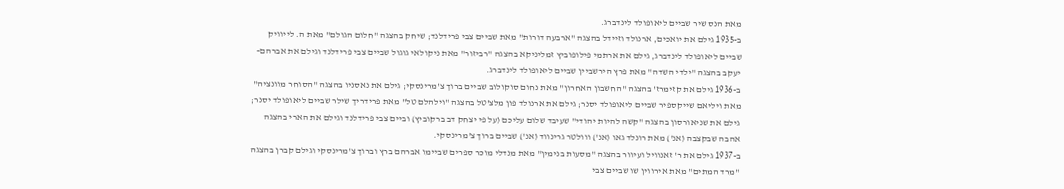מאת הנס שיר שביים ליאופולד לינדברג.
ב-1935 גילם את יואכים, ארנולד וזיידל בהצגה "ארבעה דורות" מאת שביים צבי פרידלנד; שיחק בהצגה "חלום הגולם" מאת ה. לייוויק שביים ליאופולד לינדברג, גילם את ארתמי פילופוביץ זמליניקא בהצגה "רביזור" מאת ניקולאי גוגול שביים צבי פרידלנד וגילם את אברהם-יעקב בהצגה "ילדי השדה" מאת פרץ הירשביין שביים ליאופולד לינדברג.
ב-1936 גילם את קזימרז' בהצגה "החשבון האחרון" מאת נחום סוקולוב שביים ברוך צ'מרינסקי; גילם את נאסניו בהצגה "הסוחר מוונציה" מאת ויליאם שייקספיר שביים ליאופולד יסנר; גילם את ארנולד פון מלצ'טל בהצגה "וילהלם טל" מאת פרידריך שילר שביים ליאופולד יסנר; גילם את שניאורסון בהצגה "קשה להיות יהודי" שעיבד שלום עליכם (על פי יצחק דב ברקוביץ) וביים צבי פרידלנד וגילם את הארי בהצגה אהבה שבקצבה (אנ') מאת רונלד גאו (אנ') ווולטר גרינווד (אנ') שביים ברוך צ'מרינסקי.
ב-1937 גילם את ר' זאנוויל ועיוור בהצגה "מסעות בנימין" מאת מנדלי מוכר ספרים שביימו אברהם ברץ וברוך צ'מרינסקי וגילם קברן בהצגה "מרד המתים" מאת אירווין שו שביים צבי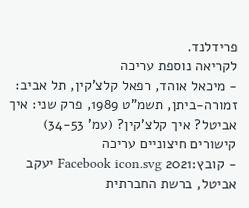פרידלנד.
לקריאה נוספת עריכה
- מיכאל אוהד, רפאל קלצ'קין, תל אביב: זמורה-ביתן, תשמ"ט 1989, פרק שני: איך אביטל? איך קלצ'קין? (עמ' 34-53)
קישורים חיצוניים עריכה
- קובץ:2021 Facebook icon.svg יעקב אביטל, ברשת החברתית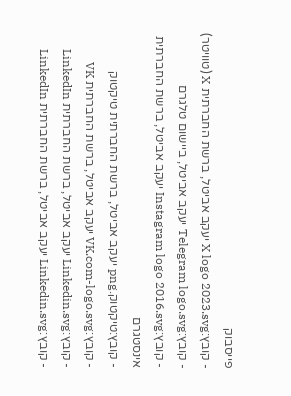פייסבוק
- קובץ:X logo 2023.svg יעקב אביטל, ברשת החברתית X (טוויטר)
- קובץ:Telegram logo.svg יעקב אביטל, ביישום טלגרם
- קובץ:Instagram logo 2016.svg יעקב אביטל, ברשת החברתית אינסטגרם
- קובץ:טיקטוק.png יעקב אביטל, ברשת החברתית טיקטוק
- קובץ:VK.com-logo.svg יעקב אביטל, ברשת החברתית VK
- קובץ:Linkedin.svg יעקב אביטל, ברשת החברתית LinkedIn
- קובץ:Linkedin.svg יעקב אביטל, ברשת החברתית LinkedIn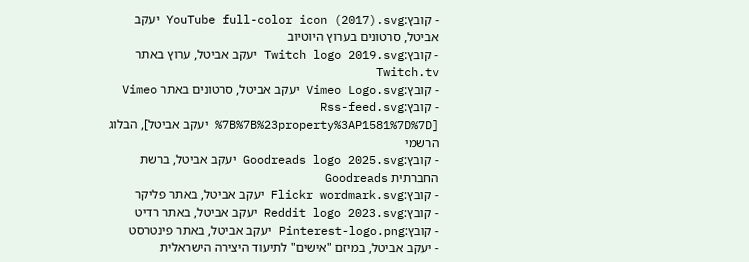- קובץ:YouTube full-color icon (2017).svg יעקב אביטל, סרטונים בערוץ היוטיוב
- קובץ:Twitch logo 2019.svg יעקב אביטל, ערוץ באתר Twitch.tv
- קובץ:Vimeo Logo.svg יעקב אביטל, סרטונים באתר Vimeo
- קובץ:Rss-feed.svg [%7B%7B%23property%3AP1581%7D%7D יעקב אביטל], הבלוג הרשמי
- קובץ:Goodreads logo 2025.svg יעקב אביטל, ברשת החברתית Goodreads
- קובץ:Flickr wordmark.svg יעקב אביטל, באתר פליקר
- קובץ:Reddit logo 2023.svg יעקב אביטל, באתר רדיט
- קובץ:Pinterest-logo.png יעקב אביטל, באתר פינטרסט
- יעקב אביטל, במיזם "אישים" לתיעוד היצירה הישראלית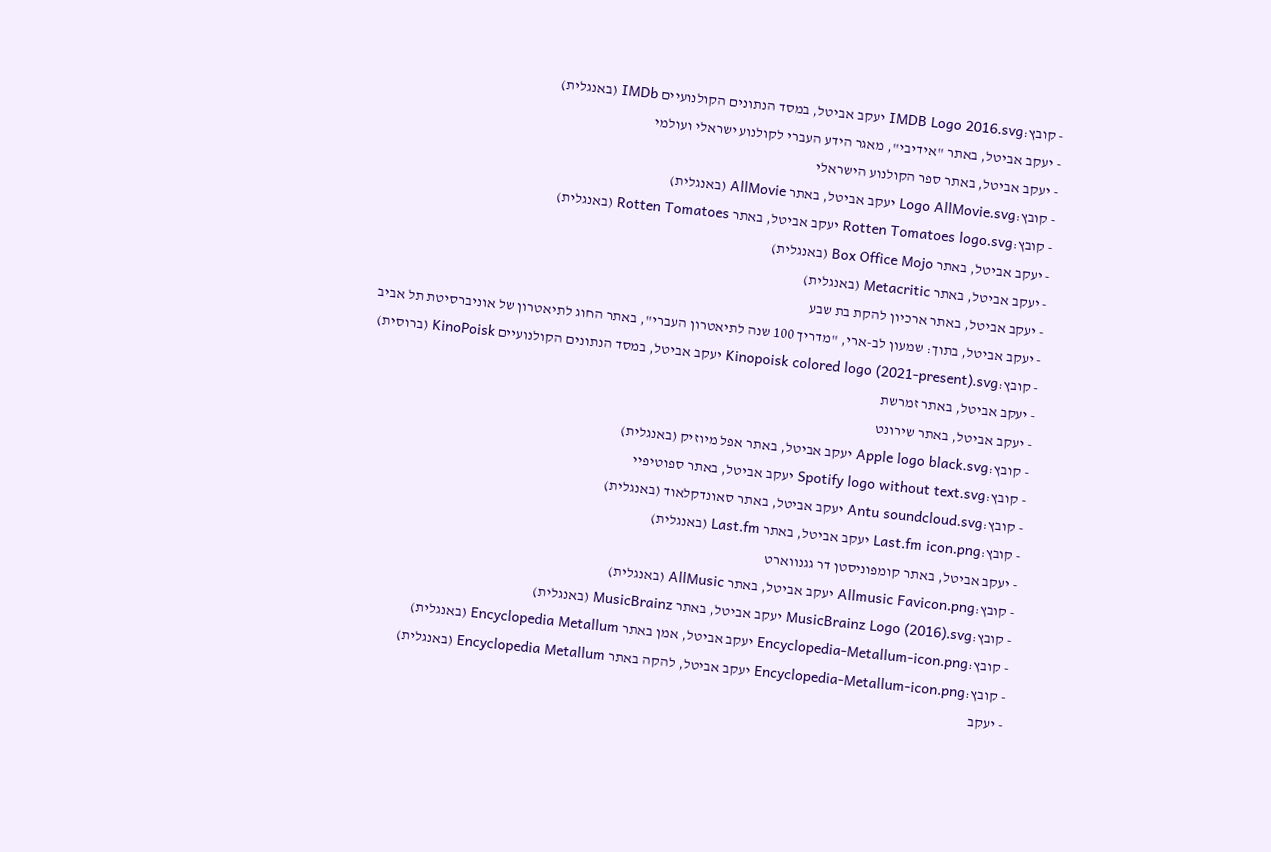- קובץ:IMDB Logo 2016.svg יעקב אביטל, במסד הנתונים הקולנועיים IMDb (באנגלית)
- יעקב אביטל, באתר "אידיבי", מאגר הידע העברי לקולנוע ישראלי ועולמי
- יעקב אביטל, באתר ספר הקולנוע הישראלי
- קובץ:Logo AllMovie.svg יעקב אביטל, באתר AllMovie (באנגלית)
- קובץ:Rotten Tomatoes logo.svg יעקב אביטל, באתר Rotten Tomatoes (באנגלית)
- יעקב אביטל, באתר Box Office Mojo (באנגלית)
- יעקב אביטל, באתר Metacritic (באנגלית)
- יעקב אביטל, באתר ארכיון להקת בת שבע
- יעקב אביטל, בתוך: שמעון לב-ארי, "מדריך 100 שנה לתיאטרון העברי", באתר החוג לתיאטרון של אוניברסיטת תל אביב
- קובץ:Kinopoisk colored logo (2021-present).svg יעקב אביטל, במסד הנתונים הקולנועיים KinoPoisk (ברוסית)
- יעקב אביטל, באתר זמרשת
- יעקב אביטל, באתר שירונט
- קובץ:Apple logo black.svg יעקב אביטל, באתר אפל מיוזיק (באנגלית)
- קובץ:Spotify logo without text.svg יעקב אביטל, באתר ספוטיפיי
- קובץ:Antu soundcloud.svg יעקב אביטל, באתר סאונדקלאוד (באנגלית)
- קובץ:Last.fm icon.png יעקב אביטל, באתר Last.fm (באנגלית)
- יעקב אביטל, באתר קומפוניסטן דר גגנווארט
- קובץ:Allmusic Favicon.png יעקב אביטל, באתר AllMusic (באנגלית)
- קובץ:MusicBrainz Logo (2016).svg יעקב אביטל, באתר MusicBrainz (באנגלית)
- קובץ:Encyclopedia-Metallum-icon.png יעקב אביטל, אמן באתר Encyclopedia Metallum (באנגלית)
- קובץ:Encyclopedia-Metallum-icon.png יעקב אביטל, להקה באתר Encyclopedia Metallum (באנגלית)
- יעקב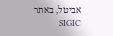אביטל, באתר SIGIC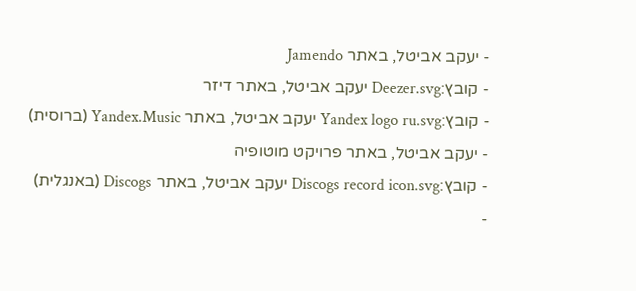- יעקב אביטל, באתר Jamendo
- קובץ:Deezer.svg יעקב אביטל, באתר דיזר
- קובץ:Yandex logo ru.svg יעקב אביטל, באתר Yandex.Music (ברוסית)
- יעקב אביטל, באתר פרויקט מוטופיה
- קובץ:Discogs record icon.svg יעקב אביטל, באתר Discogs (באנגלית)
-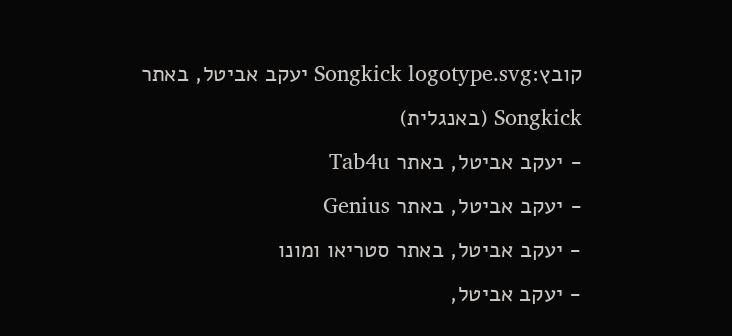קובץ:Songkick logotype.svg יעקב אביטל, באתר Songkick (באנגלית)
- יעקב אביטל, באתר Tab4u
- יעקב אביטל, באתר Genius
- יעקב אביטל, באתר סטריאו ומונו
- יעקב אביטל,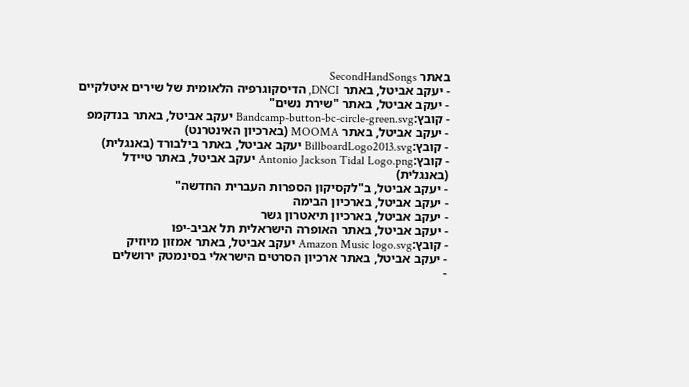באתר SecondHandSongs
- יעקב אביטל, באתר DNCI, הדיסקוגרפיה הלאומית של שירים איטלקיים
- יעקב אביטל, באתר "שירת נשים"
- קובץ:Bandcamp-button-bc-circle-green.svg יעקב אביטל, באתר בנדקמפ
- יעקב אביטל, באתר MOOMA (בארכיון האינטרנט)
- קובץ:BillboardLogo2013.svg יעקב אביטל, באתר בילבורד (באנגלית)
- קובץ:Antonio Jackson Tidal Logo.png יעקב אביטל, באתר טיידל (באנגלית)
- יעקב אביטל, ב"לקסיקון הספרות העברית החדשה"
- יעקב אביטל, בארכיון הבימה
- יעקב אביטל, בארכיון תיאטרון גשר
- יעקב אביטל, באתר האופרה הישראלית תל אביב-יפו
- קובץ:Amazon Music logo.svg יעקב אביטל, באתר אמזון מיוזיק
- יעקב אביטל, באתר ארכיון הסרטים הישראלי בסינמטק ירושלים
-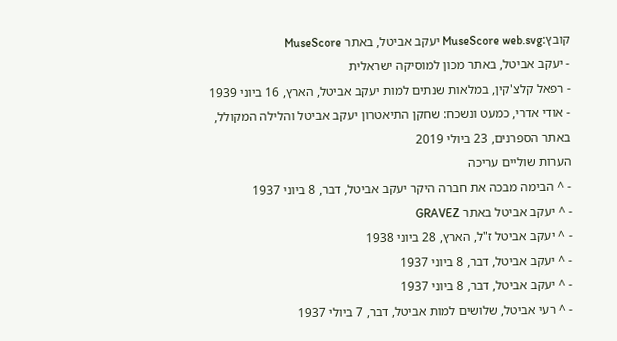קובץ:MuseScore web.svg יעקב אביטל, באתר MuseScore
- יעקב אביטל, באתר מכון למוסיקה ישראלית
- רפאל קלצ'קין, במלאות שנתים למות יעקב אביטל, הארץ, 16 ביוני 1939
- אודי אדרי, כמעט ונשכח: שחקן התיאטרון יעקב אביטל והלילה המקולל, באתר הספרנים, 23 ביולי 2019
הערות שוליים עריכה
- ^ הבימה מבכה את חברה היקר יעקב אביטל, דבר, 8 ביוני 1937
- ^ יעקב אביטל באתר GRAVEZ
- ^ יעקב אביטל ז"ל, הארץ, 28 ביוני 1938
- ^ יעקב אביטל, דבר, 8 ביוני 1937
- ^ יעקב אביטל, דבר, 8 ביוני 1937
- ^ רעי אביטל, שלושים למות אביטל, דבר, 7 ביולי 1937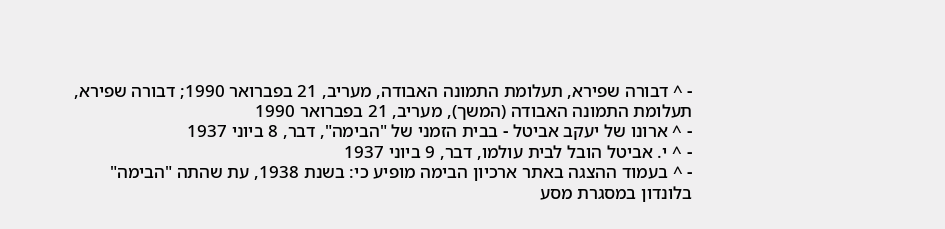- ^ דבורה שפירא, תעלומת התמונה האבודה, מעריב, 21 בפברואר 1990; דבורה שפירא, תעלומת התמונה האבודה (המשך), מעריב, 21 בפברואר 1990
- ^ ארונו של יעקב אביטל - בבית הזמני של "הבימה", דבר, 8 ביוני 1937
- ^ י. אביטל הובל לבית עולמו, דבר, 9 ביוני 1937
- ^ בעמוד ההצגה באתר ארכיון הבימה מופיע כי: בשנת 1938, עת שהתה "הבימה" בלונדון במסגרת מסע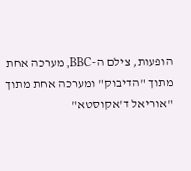הופעות, צילם ה-BBC, מערכה אחת מתוך "הדיבוק" ומערכה אחת מתוך "אוריאל ד'אקוסטא"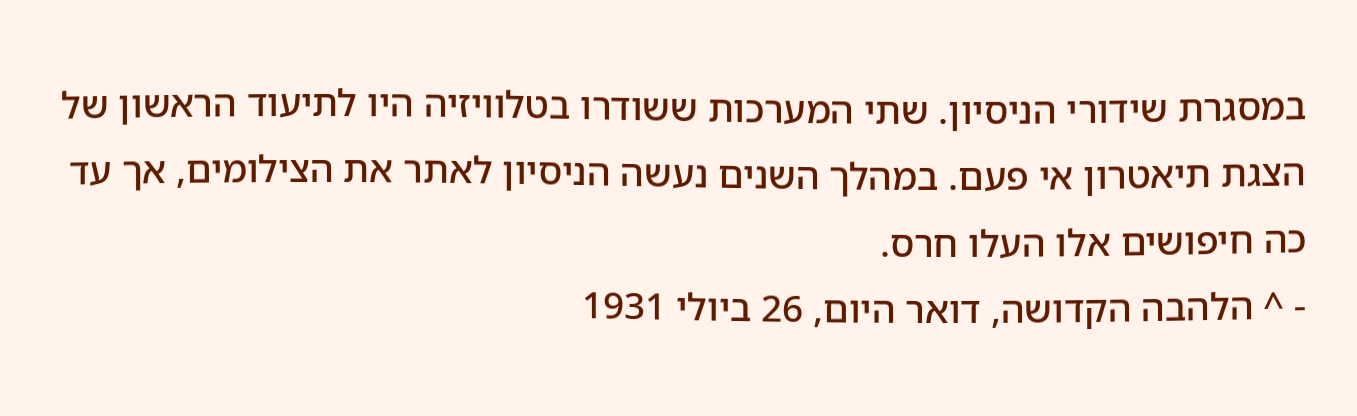במסגרת שידורי הניסיון. שתי המערכות ששודרו בטלוויזיה היו לתיעוד הראשון של הצגת תיאטרון אי פעם. במהלך השנים נעשה הניסיון לאתר את הצילומים, אך עד כה חיפושים אלו העלו חרס.
- ^ הלהבה הקדושה, דואר היום, 26 ביולי 1931